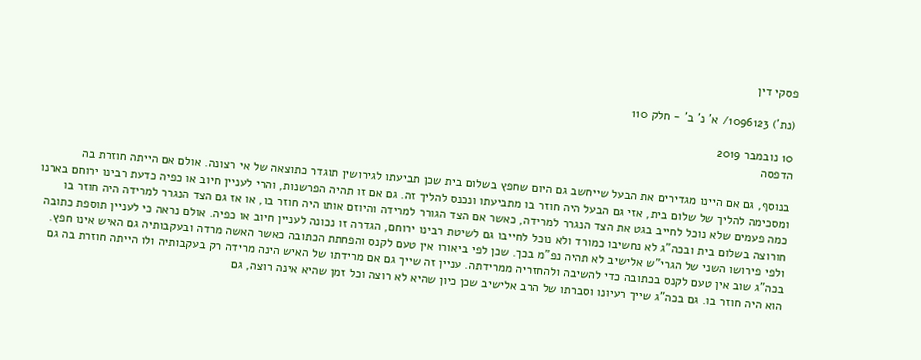פסקי דין

(נת') 1096123/ א' נ' ב' - חלק 110

10 נובמבר 2019
הדפסה

בנוסף, גם אם היינו מגדירים את הבעל שייחשב גם היום שחפץ בשלום בית שכן תביעתו לגירושין תוגדר כתוצאה של אי רצונה. אולם אם הייתה חוזרת בה ומסכימה להליך של שלום בית, אזי גם הבעל היה חוזר בו מתביעתו ונכנס להליך זה. גם אם זו תהיה הפרשנות, והרי לעניין חיוב או כפיה כדעת רבינו ירוחם בארנו כמה פעמים שלא נוכל לחייב בגט את הצד הנגרר למרידה, כאשר אם הצד הגורר למרידה והיוזם אותו היה חוזר בו, או אז גם הצד הנגרר למרידה היה חוזר בו חורוצה בשלום בית ובכה"ג לא נחשיבו כמורד ולא נוכל לחייבו גם לשיטת רבינו ירוחם, הגדרה זו נכונה לעניין חיוב או כפיה. אולם נראה כי לעניין תוספת כתובה ולפי פירושו השני של הגרי"ש אלישיב לא תהיה נפ"מ בכך. שכן לפי ביאורו אין טעם לקנס והפחתת הכתובה כאשר האשה מרדה ובעקבותיה גם האיש אינו חפץ. בכה"ג שוב אין טעם לקנס בכתובה כדי להשיבה ולהחזריה ממרידתה. עניין זה שייך גם אם מרידתו של האיש הינה מרידה רק בעקבותיה ולו הייתה חוזרת בה גם הוא היה חוזר בו. גם בכה"ג שייך רעיונו וסברתו של הרב אלישיב שכן כיון שהיא לא רוצה וכל זמן שהיא אינה רוצה, גם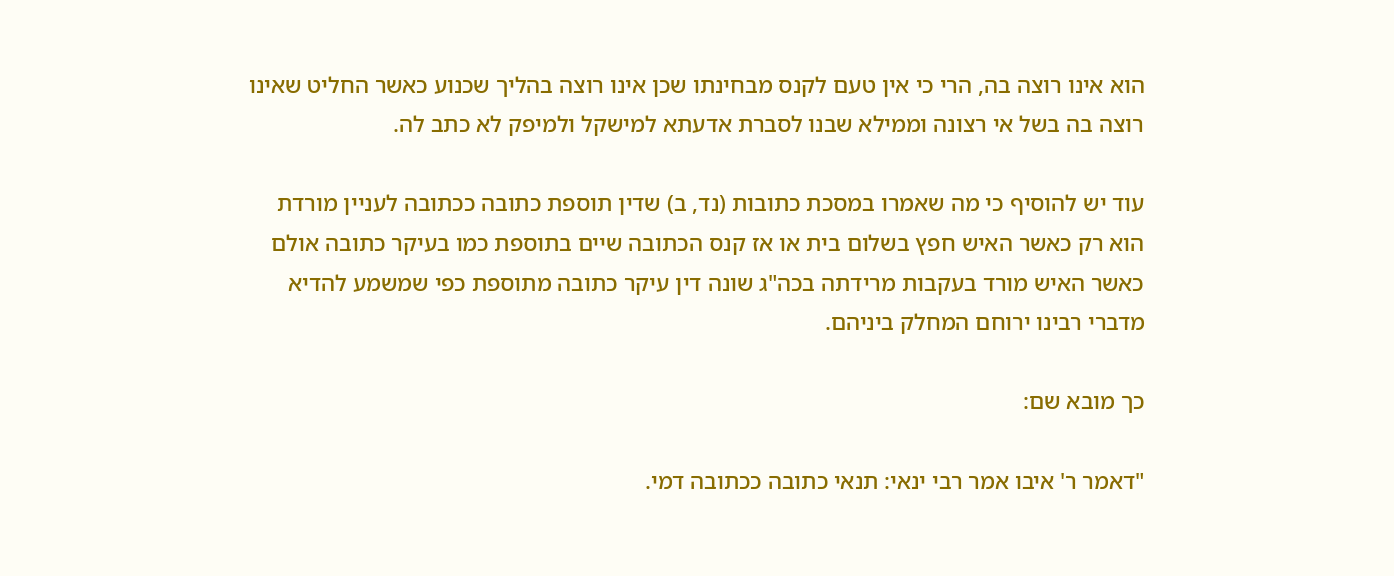הוא אינו רוצה בה, הרי כי אין טעם לקנס מבחינתו שכן אינו רוצה בהליך שכנוע כאשר החליט שאינו רוצה בה בשל אי רצונה וממילא שבנו לסברת אדעתא למישקל ולמיפק לא כתב לה.

עוד יש להוסיף כי מה שאמרו במסכת כתובות (נד, ב) שדין תוספת כתובה ככתובה לעניין מורדת הוא רק כאשר האיש חפץ בשלום בית או אז קנס הכתובה שיים בתוספת כמו בעיקר כתובה אולם כאשר האיש מורד בעקבות מרידתה בכה"ג שונה דין עיקר כתובה מתוספת כפי שמשמע להדיא מדברי רבינו ירוחם המחלק ביניהם.

כך מובא שם:

"דאמר ר' איבו אמר רבי ינאי: תנאי כתובה ככתובה דמי.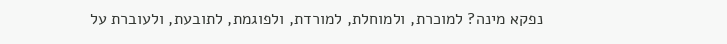נפקא מינה? למוכרת, ולמוחלת, למורדת, ולפוגמת, לתובעת, ולעוברת על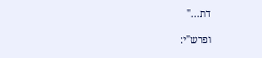דת..."

ופרש"י: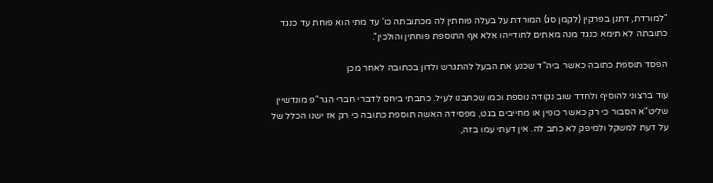"למורדת, דתנן בפרקין (לקמן סג) המורדת על בעלה פוחתין לה מכתובתה כו' עד מתי הוא פוחת עד כנגד כתובתה לא תימא כנגד מנה מאתים לחודייהו אלא אף התוספת פוחתין והולכין".

הפסד תוספת כתובה כאשר ביה"ד שכנע את הבעל להתגרש ולדון בכתובה לאחר מכן

עוד ברצוני להוסיף ולחדד שוב נקודה נוספת וכמו שכתבנו לעיל. כתבתי ביחס לדברי חברי הגר"פ מונדשיין שליט"א הסבור כי רק כאשר כופין או מחייבים בגט, מפסידה האשה תוספת כתובה כי רק אז ישנו הכלל של על דעת למשקל ולמיפק לא כתב לה. אין דעתי עמו בזה,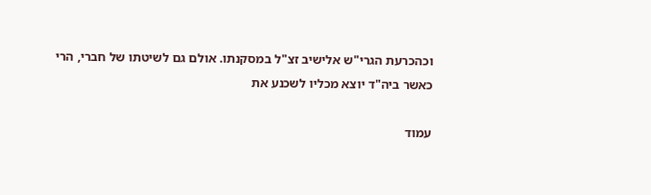וכהכרעת הגרי"ש אלישיב זצ"ל במסקנתו. אולם גם לשיטתו של חברי, הרי כאשר ביה"ד יוצא מכליו לשכנע את

עמוד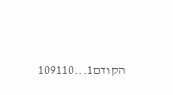הקודם1...109110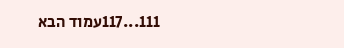111...117עמוד הבא